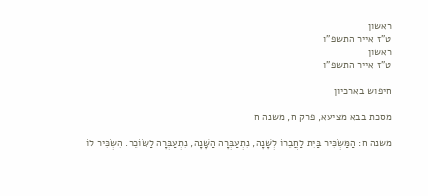ראשון
ט"ז אייר התשפ"ו
ראשון
ט"ז אייר התשפ"ו

חיפוש בארכיון

מסכת בבא מציעא, פרק ח, משנה ח

משנה ח: הַמַּשְׂכִּיר בַּיִת לַחֲבֵרוֹ לְשָׁנָה, נִתְעַבְּרָה הַשָּׁנָה, נִתְעַבְּרָה לַשּׂוֹכֵר. הִשְׂכִּיר לוֹ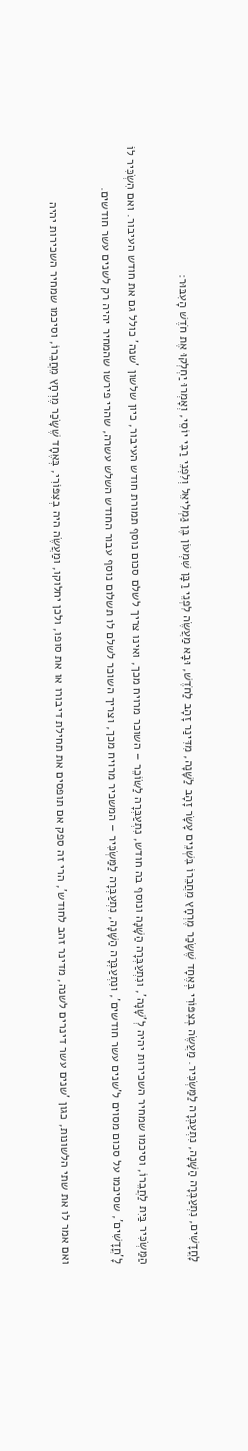לָחֳדָשִׁים, נִתְעַבְּרָה הַשָּׁנָה, נִתְעַבְּרָה לַמַּשְׂכִּיר. מַעֲשֶׂה בְצִפּוֹרִי בְּאֶחָד שֶׁשָּׂכַר מֶרְחָץ מֵחֲבֵרוֹ בִּשְׁנֵים עָשָׂר זָהָב לַשָּׁנָה, מִדִּינַר זָהָב לַחֹדֶשׁ, וּבָא מַעֲשֶׂה לִפְנֵי רַבָּן שִׁמְעוֹן בֶּן גַמְלִיאֵל וְלִפְנֵי רַבִּי יוֹסֵי, וְאָמְרוּ יַחְלְקוּ אֶת חֹדֶשׁ הָעִבּוּר:

הַמַּשְׂכִּיר בַּיִת לַחֲבֵרוֹ, וסיכמו שמחיר השכירות יהיה לְ'שָׁנָה', ונִתְעַבְּרָה הַשָּׁנָה ונוסף בה חודש, נִתְעַבְּרָה לַשּׂוֹכֵר – השוכר מרויח מכך, ואינו צריך לשלם סכום נוסף תמורת חודש העיבור, כיון שלשון 'שנה' כולל גם את חודש העיבור. ואם הִשְׂכִּיר לוֹ לָ'חֳדָשִׁים', שסיכמו על סכום מסוים ל'שנים עשר חודשים', ונִתְעַבְּרָה הַשָּׁנָה, נִתְעַבְּרָה לַמַּשְׂכִּיר – המשכיר מרויח מכך, וצריך השוכר לשלם לו תשלום נוסף עבור החודש השלש עשרה, שהרי פירשו שהמחיר יהיה רק לשנים עשר חודשים.

ואם אמר לו את שתי הלשונות, כגון 'שנים עשר דינרים לשנה, מדינר זהב לחודש', הרי זה ספק אם תופסים את תחילת דיבורו או את סופו, ולכן יחלוקו, ומַעֲשֶׂה היה בְצִפּוֹרִי, בְּאֶחָד שֶׁשָּׂכַר מֶרְחָץ מֵחֲבֵרוֹ, וסיכמו שמחיר השכירות יהיה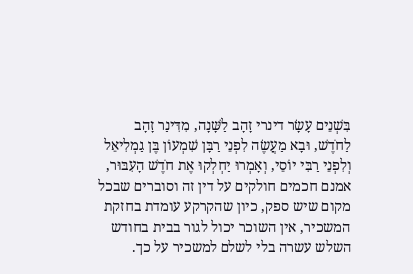בִּשְׁנֵים עָשָׂר דינרי זָהָב לַשָּׁנָה, מִדִּינַר זָהָב לַחֹדֶשׁ, וּבָא מַעֲשֶׂה לִפְנֵי רַבָּן שִׁמְעוֹן בֶּן גַמְלִיאֵל וְלִפְנֵי רַבִּי יוֹסֵי, וְאָמְרוּ יַחְלְקוּ אֶת חֹדֶשׁ הָעִבּוּר, אמנם חכמים חולקים על דין זה וסוברים שבכל מקום שיש ספק, כיון שהקרקע עומדת בחזקת המשכיר, אין השוכר יכול לגור בבית בחודש השלש עשרה בלי לשלם למשכיר על כך.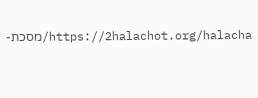https://2halachot.org/halacha/מסכת-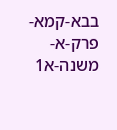בבא-קמא-פרק-א-משנה-א1